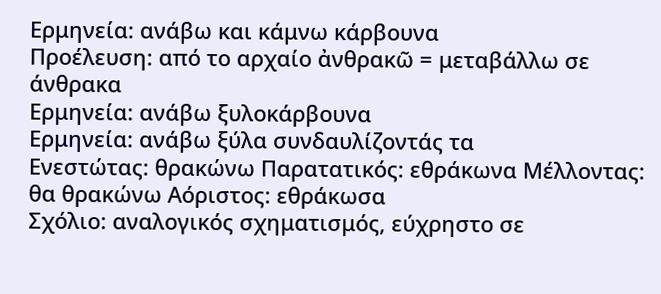Ερμηνεία: ανάβω και κάμνω κάρβουνα
Προέλευση: από το αρχαίο ἀνθρακῶ = μεταβάλλω σε άνθρακα
Ερμηνεία: ανάβω ξυλοκάρβουνα
Ερμηνεία: ανάβω ξύλα συνδαυλίζοντάς τα
Ενεστώτας: θρακώνω Παρατατικός: εθράκωνα Μέλλοντας: θα θρακώνω Αόριστος: εθράκωσα
Σχόλιο: αναλογικός σχηματισμός, εύχρηστο σε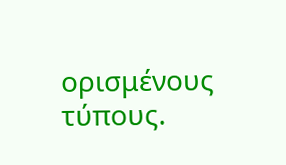ορισμένους τύπους.